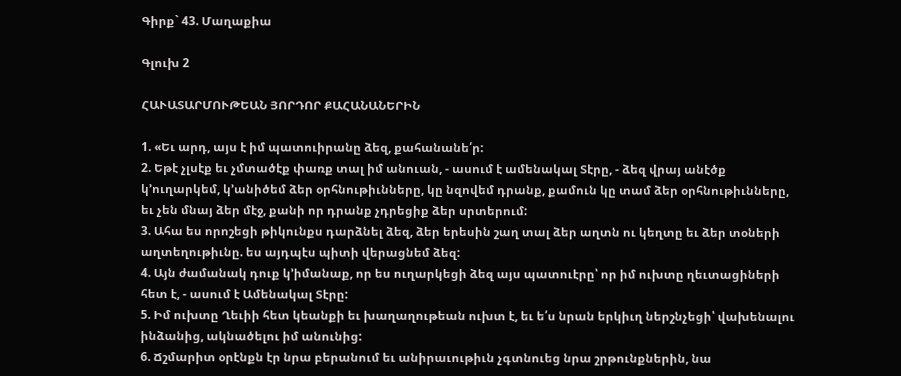Գիրք` 43. Մաղաքիա

Գլուխ 2

ՀԱՒԱՏԱՐՄՈՒԹԵԱՆ ՅՈՐԴՈՐ ՔԱՀԱՆԱՆԵՐԻՆ

1. «Եւ արդ, այս է իմ պատուիրանը ձեզ, քահանանե՛ր:
2. Եթէ չլսէք եւ չմտածէք փառք տալ իմ անուան, - ասում է ամենակալ Տէրը, - ձեզ վրայ անէծք կ՚ուղարկեմ, կ՚անիծեմ ձեր օրհնութիւնները, կը նզովեմ դրանք, քամուն կը տամ ձեր օրհնութիւնները, եւ չեն մնայ ձեր մէջ, քանի որ դրանք չդրեցիք ձեր սրտերում:
3. Ահա ես որոշեցի թիկունքս դարձնել ձեզ, ձեր երեսին շաղ տալ ձեր աղտն ու կեղտը եւ ձեր տօների աղտեղութիւնը. ես այդպէս պիտի վերացնեմ ձեզ:
4. Այն ժամանակ դուք կ՚իմանաք, որ ես ուղարկեցի ձեզ այս պատուէրը՝ որ իմ ուխտը ղեւտացիների հետ է, - ասում է Ամենակալ Տէրը:
5. Իմ ուխտը Ղեւիի հետ կեանքի եւ խաղաղութեան ուխտ է, եւ ե՛ս նրան երկիւղ ներշնչեցի՝ վախենալու ինձանից, ակնածելու իմ անունից:
6. Ճշմարիտ օրէնքն էր նրա բերանում եւ անիրաւութիւն չգտնուեց նրա շրթունքներին, նա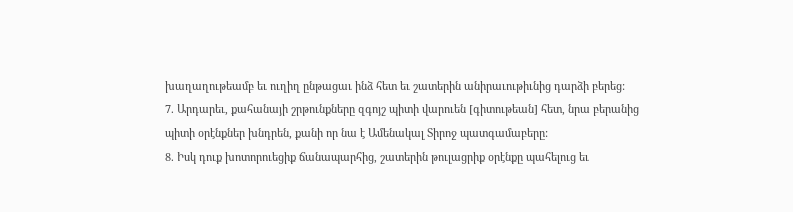խաղաղութեամբ եւ ուղիղ ընթացաւ ինձ հետ եւ շատերին անիրաւութիւնից դարձի բերեց:
7. Արդարեւ, քահանայի շրթունքները զգոյշ պիտի վարուեն [գիտութեան] հետ, նրա բերանից պիտի օրէնքներ խնդրեն, քանի որ նա է Ամենակալ Տիրոջ պատգամաբերը:
8. Իսկ դուք խոտորուեցիք ճանապարհից, շատերին թուլացրիք օրէնքը պահելուց եւ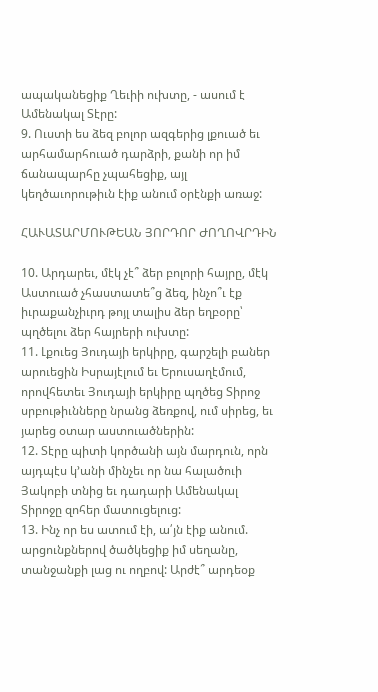ապականեցիք Ղեւիի ուխտը, - ասում է Ամենակալ Տէրը:
9. Ուստի ես ձեզ բոլոր ազգերից լքուած եւ արհամարհուած դարձրի, քանի որ իմ ճանապարհը չպահեցիք, այլ կեղծաւորութիւն էիք անում օրէնքի առաջ:

ՀԱՒԱՏԱՐՄՈՒԹԵԱՆ ՅՈՐԴՈՐ ԺՈՂՈՎՐԴԻՆ

10. Արդարեւ, մէկ չէ՞ ձեր բոլորի հայրը, մէկ Աստուած չհաստատե՞ց ձեզ, ինչո՞ւ էք իւրաքանչիւրդ թոյլ տալիս ձեր եղբօրը՝ պղծելու ձեր հայրերի ուխտը:
11. Լքուեց Յուդայի երկիրը, գարշելի բաներ արուեցին Իսրայէլում եւ Երուսաղէմում, որովհետեւ Յուդայի երկիրը պղծեց Տիրոջ սրբութիւնները նրանց ձեռքով, ում սիրեց, եւ յարեց օտար աստուածներին:
12. Տէրը պիտի կործանի այն մարդուն, որն այդպէս կ՚անի մինչեւ որ նա հալածուի Յակոբի տնից եւ դադարի Ամենակալ Տիրոջը զոհեր մատուցելուց:
13. Ինչ որ ես ատում էի, ա՛յն էիք անում. արցունքներով ծածկեցիք իմ սեղանը, տանջանքի լաց ու ողբով: Արժէ՞ արդեօք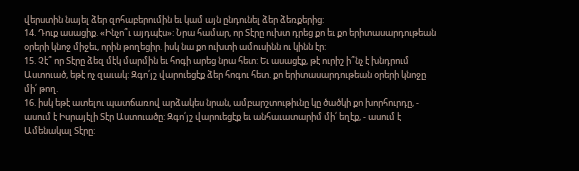վերստին նայել ձեր զոհաբերումին եւ կամ այն ընդունել ձեր ձեռքերից:
14. Դուք ասացիք. «Ինչո՞ւ այդպէս»: Նրա համար, որ Տէրը ուխտ դրեց քո եւ քո երիտասարդութեան օրերի կնոջ միջեւ, որին թողեցիր. իսկ նա քո ուխտի ամուսինն ու կինն էր:
15. Չէ՞ որ Տէրը ձեզ մէկ մարմին եւ հոգի արեց նրա հետ: Եւ ասացէք, թէ ուրիշ ի՞նչ է խնդրում Աստուած, եթէ ոչ զաւակ: Զգո՛յշ վարուեցէք ձեր հոգու հետ. քո երիտասարդութեան օրերի կնոջը մի՛ թող.
16. իսկ եթէ ատելու պատճառով արձակես նրան, ամբարշտութիւնը կը ծածկի քո խորհուրդը, - ասում է Իսրայէլի Տէր Աստուածը: Զգո՛յշ վարուեցէք եւ անհաւատարիմ մի՛ եղէք, - ասում է Ամենակալ Տէրը: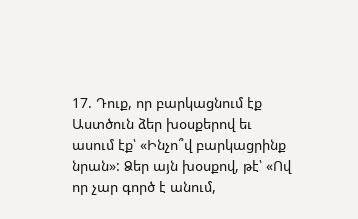17. Դուք, որ բարկացնում էք Աստծուն ձեր խօսքերով եւ ասում էք՝ «Ինչո՞վ բարկացրինք նրան»: Ձեր այն խօսքով, թէ՝ «Ով որ չար գործ է անում,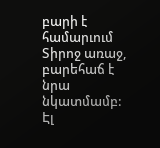բարի է համարւում Տիրոջ առաջ, բարեհաճ է նրա նկատմամբ: Էլ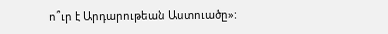ո՞ւր է Արդարութեան Աստուածը»: